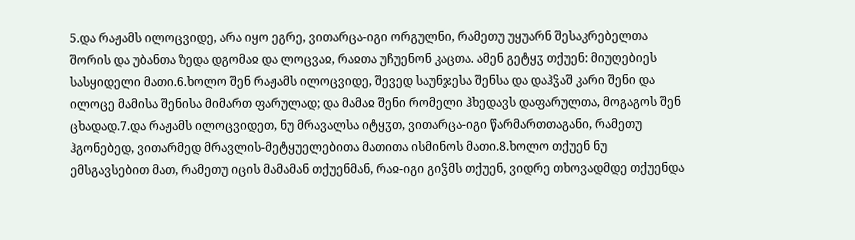5.და რაჟამს ილოცვიდე, არა იყო ეგრე, ვითარცა-იგი ორგულნი, რამეთუ უყუარნ შესაკრებელთა შორის და უბანთა ზედა დგომაჲ და ლოცვაჲ, რაჲთა უჩუენონ კაცთა. ამენ გეტყჳ თქუენ: მიუღებიეს სასყიდელი მათი.6.ხოლო შენ რაჟამს ილოცვიდე, შევედ საუნჯესა შენსა და დაჰჴაშ კარი შენი და ილოცე მამისა შენისა მიმართ ფარულად; და მამაჲ შენი რომელი ჰხედავს დაფარულთა, მოგაგოს შენ ცხადად.7.და რაჟამს ილოცვიდეთ, ნუ მრავალსა იტყჳთ, ვითარცა-იგი წარმართთაგანი, რამეთუ ჰგონებედ, ვითარმედ მრავლის-მეტყუელებითა მათითა ისმინოს მათი.8.ხოლო თქუენ ნუ ემსგავსებით მათ, რამეთუ იცის მამამან თქუენმან, რაჲ-იგი გიჴმს თქუენ, ვიდრე თხოვადმდე თქუენდა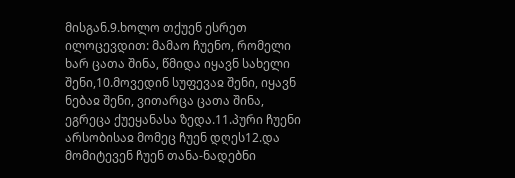მისგან.9.ხოლო თქუენ ესრეთ ილოცევდით: მამაო ჩუენო, რომელი ხარ ცათა შინა, წმიდა იყავნ სახელი შენი,10.მოვედინ სუფევაჲ შენი, იყავნ ნებაჲ შენი, ვითარცა ცათა შინა, ეგრეცა ქუეყანასა ზედა.11.პური ჩუენი არსობისაჲ მომეც ჩუენ დღეს12.და მომიტევენ ჩუენ თანა-ნადებნი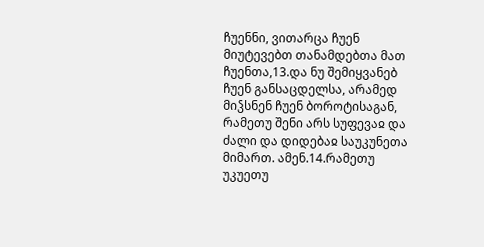ჩუენნი, ვითარცა ჩუენ მიუტევებთ თანამდებთა მათ ჩუენთა,13.და ნუ შემიყვანებ ჩუენ განსაცდელსა, არამედ მიჴსნენ ჩუენ ბოროტისაგან, რამეთუ შენი არს სუფევაჲ და ძალი და დიდებაჲ საუკუნეთა მიმართ. ამენ.14.რამეთუ უკუეთუ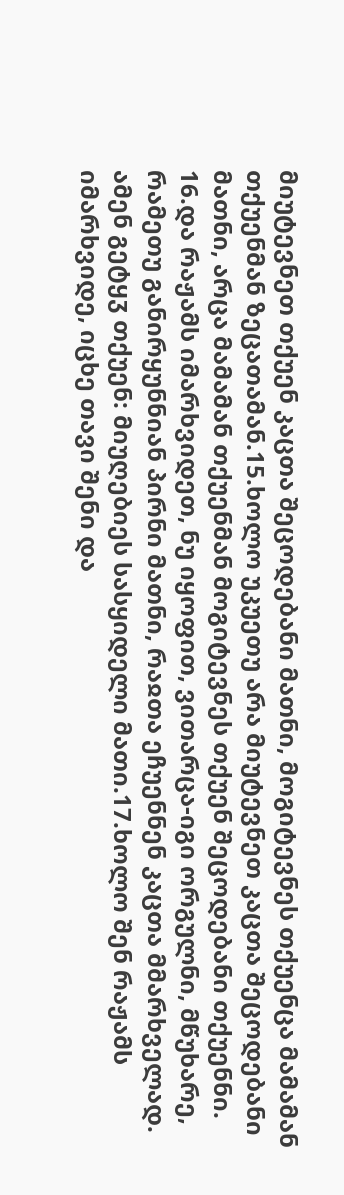მიუტევნეთ თქუენ კაცთა შეცოდებანი მათნი, მოგიტევნეს თქუენცა მამამან თქუენმან ზეცათამან.15.ხოლო უკუეთუ არა მიუტევნეთ კაცთა შეცოდებანი მათნი, არცა მამამან თქუენმან მოგიტევნეს თქუენ შეცოდებანი თქუენნი.
16.და რაჟამს იმარხვიდეთ, ნუ იყოფით, ვითარცა-იგი ორგულნი, მწუხარე, რამეთუ განირყუნნიან პირნი მათნი, რაჲთა ეჩუენნენ კაცთა მმარხველად. ამენ გეტყჳ თქუენ: მიუღებიეს სასყიდელი მათი.17.ხოლო შენ რაჟამს იმარხვიდე, იცხე თავი შენი და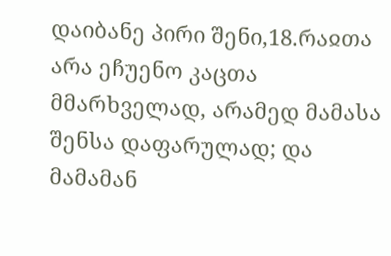დაიბანე პირი შენი,18.რაჲთა არა ეჩუენო კაცთა მმარხველად, არამედ მამასა შენსა დაფარულად; და მამამან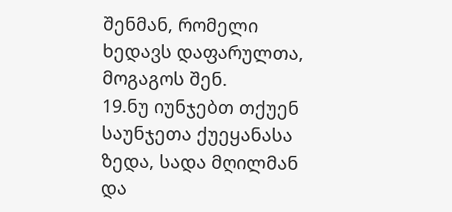შენმან, რომელი ხედავს დაფარულთა, მოგაგოს შენ.
19.ნუ იუნჯებთ თქუენ საუნჯეთა ქუეყანასა ზედა, სადა მღილმან და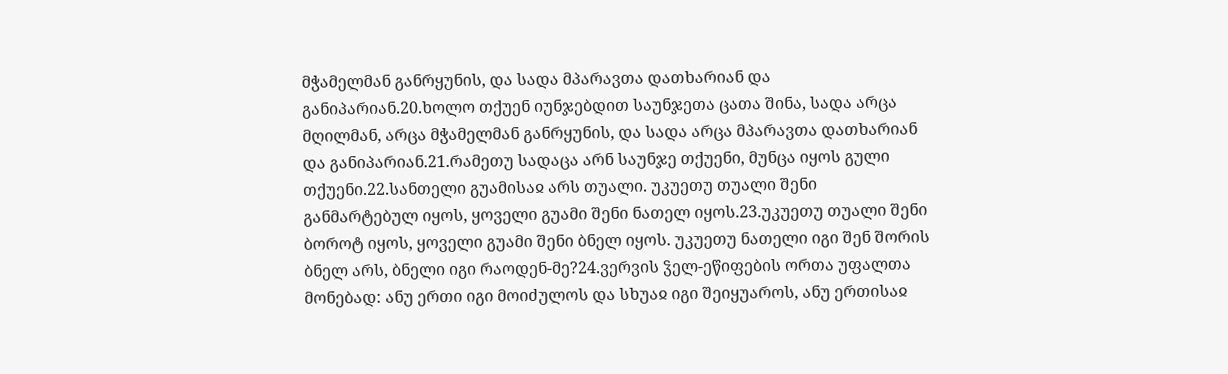მჭამელმან განრყუნის, და სადა მპარავთა დათხარიან და განიპარიან.20.ხოლო თქუენ იუნჯებდით საუნჯეთა ცათა შინა, სადა არცა მღილმან, არცა მჭამელმან განრყუნის, და სადა არცა მპარავთა დათხარიან და განიპარიან.21.რამეთუ სადაცა არნ საუნჯე თქუენი, მუნცა იყოს გული თქუენი.22.სანთელი გუამისაჲ არს თუალი. უკუეთუ თუალი შენი განმარტებულ იყოს, ყოველი გუამი შენი ნათელ იყოს.23.უკუეთუ თუალი შენი ბოროტ იყოს, ყოველი გუამი შენი ბნელ იყოს. უკუეთუ ნათელი იგი შენ შორის ბნელ არს, ბნელი იგი რაოდენ-მე?24.ვერვის ჴელ-ეწიფების ორთა უფალთა მონებად: ანუ ერთი იგი მოიძულოს და სხუაჲ იგი შეიყუაროს, ანუ ერთისაჲ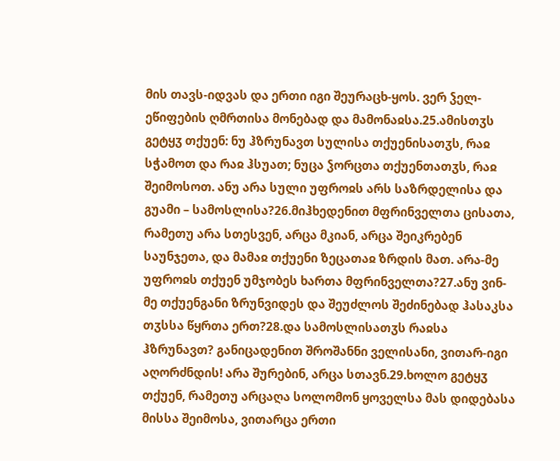მის თავს-იდვას და ერთი იგი შეურაცხ-ყოს. ვერ ჴელ-ეწიფების ღმრთისა მონებად და მამონაჲსა.25.ამისთჳს გეტყჳ თქუენ: ნუ ჰზრუნავთ სულისა თქუენისათჳს, რაჲ სჭამოთ და რაჲ ჰსუათ; ნუცა ჴორცთა თქუენთათჳს, რაჲ შეიმოსოთ. ანუ არა სული უფროჲს არს საზრდელისა და გუამი – სამოსლისა?26.მიჰხედენით მფრინველთა ცისათა, რამეთუ არა სთესვენ, არცა მკიან, არცა შეიკრებენ საუნჯეთა, და მამაჲ თქუენი ზეცათაჲ ზრდის მათ. არა-მე უფროჲს თქუენ უმჯობეს ხართა მფრინველთა?27.ანუ ვინ-მე თქუენგანი ზრუნვიდეს და შეუძლოს შეძინებად ჰასაკსა თჳსსა წყრთა ერთ?28.და სამოსლისათჳს რაჲსა ჰზრუნავთ? განიცადენით შროშანნი ველისანი, ვითარ-იგი აღორძნდის! არა შურებინ, არცა სთავნ.29.ხოლო გეტყჳ თქუენ, რამეთუ არცაღა სოლომონ ყოველსა მას დიდებასა მისსა შეიმოსა, ვითარცა ერთი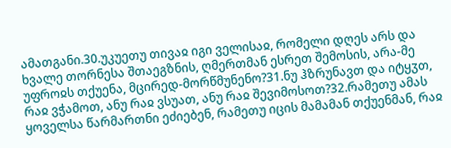ამათგანი.30.უკუეთუ თივაჲ იგი ველისაჲ, რომელი დღეს არს და ხვალე თორნესა შთაეგზნის, ღმერთმან ესრეთ შემოსის, არა-მე უფროჲს თქუენა, მცირედ-მორწმუნენო?31.ნუ ჰზრუნავთ და იტყჳთ, რაჲ ვჭამოთ, ანუ რაჲ ვსუათ, ანუ რაჲ შევიმოსოთ?32.რამეთუ ამას ყოველსა წარმართნი ეძიებენ, რამეთუ იცის მამამან თქუენმან, რაჲ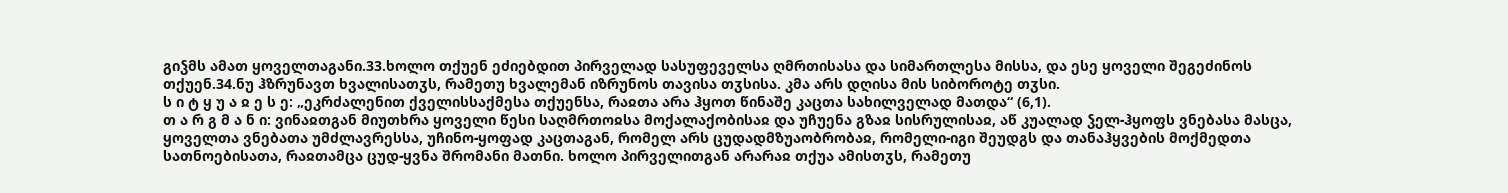გიჴმს ამათ ყოველთაგანი.33.ხოლო თქუენ ეძიებდით პირველად სასუფეველსა ღმრთისასა და სიმართლესა მისსა, და ესე ყოველი შეგეძინოს თქუენ.34.ნუ ჰზრუნავთ ხვალისათჳს, რამეთუ ხვალემან იზრუნოს თავისა თჳსისა. კმა არს დღისა მის სიბოროტე თჳსი.
ს ი ტ ყ უ ა ჲ ე ს ე: „ეკრძალენით ქველისსაქმესა თქუენსა, რაჲთა არა ჰყოთ წინაშე კაცთა სახილველად მათდა“ (6,1).
თ ა რ გ მ ა ნ ი: ვინაჲთგან მიუთხრა ყოველი წესი საღმრთოჲსა მოქალაქობისაჲ და უჩუენა გზაჲ სისრულისაჲ, აწ კუალად ჴელ-ჰყოფს ვნებასა მასცა, ყოველთა ვნებათა უმძლავრესსა, უჩინო-ყოფად კაცთაგან, რომელ არს ცუდადმზუაობრობაჲ, რომელი-იგი შეუდგს და თანაჰყვების მოქმედთა სათნოებისათა, რაჲთამცა ცუდ-ყვნა შრომანი მათნი. ხოლო პირველითგან არარაჲ თქუა ამისთჳს, რამეთუ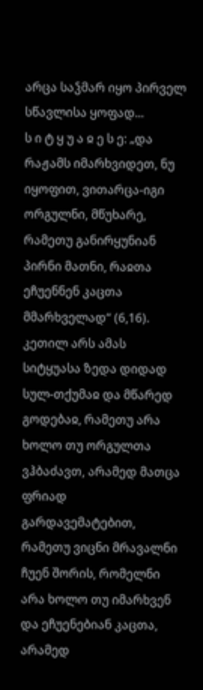არცა საჴმარ იყო პირველ სწავლისა ყოფად...
ს ი ტ ყ უ ა ჲ ე ს ე: „და რაჟამს იმარხვიდეთ, ნუ იყოფით, ვითარცა-იგი ორგულნი, მწუხარე, რამეთუ განირყუნიან პირნი მათნი, რაჲთა ეჩუენნენ კაცთა მმარხველად“ (6,16).
კეთილ არს ამას სიტყუასა ზედა დიდად სულ-თქუმაჲ და მწარედ გოდებაჲ, რამეთუ არა ხოლო თუ ორგულთა ვჰბაძავთ, არამედ მათცა ფრიად გარდავემატებით, რამეთუ ვიცნი მრავალნი ჩუენ შორის, რომელნი არა ხოლო თუ იმარხვენ და ეჩუენებიან კაცთა, არამედ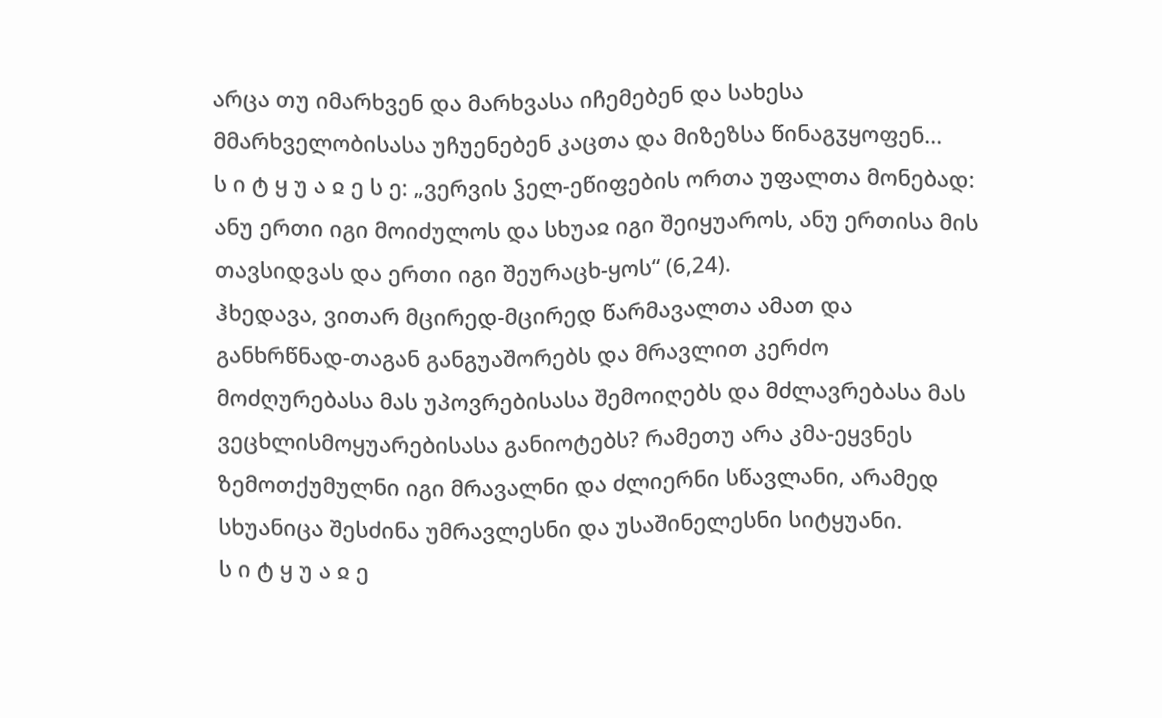არცა თუ იმარხვენ და მარხვასა იჩემებენ და სახესა მმარხველობისასა უჩუენებენ კაცთა და მიზეზსა წინაგჳყოფენ...
ს ი ტ ყ უ ა ჲ ე ს ე: „ვერვის ჴელ-ეწიფების ორთა უფალთა მონებად: ანუ ერთი იგი მოიძულოს და სხუაჲ იგი შეიყუაროს, ანუ ერთისა მის თავსიდვას და ერთი იგი შეურაცხ-ყოს“ (6,24).
ჰხედავა, ვითარ მცირედ-მცირედ წარმავალთა ამათ და განხრწნად-თაგან განგუაშორებს და მრავლით კერძო მოძღურებასა მას უპოვრებისასა შემოიღებს და მძლავრებასა მას ვეცხლისმოყუარებისასა განიოტებს? რამეთუ არა კმა-ეყვნეს ზემოთქუმულნი იგი მრავალნი და ძლიერნი სწავლანი, არამედ სხუანიცა შესძინა უმრავლესნი და უსაშინელესნი სიტყუანი.
ს ი ტ ყ უ ა ჲ ე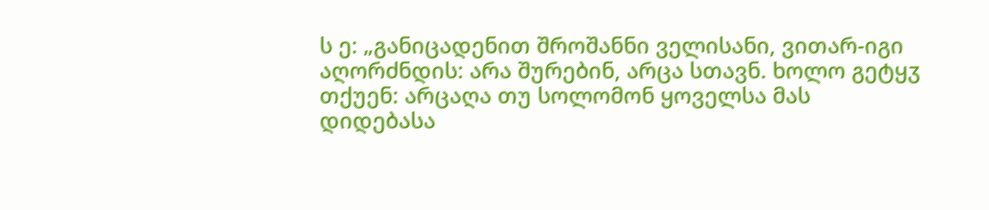ს ე: „განიცადენით შროშანნი ველისანი, ვითარ-იგი აღორძნდის: არა შურებინ, არცა სთავნ. ხოლო გეტყჳ თქუენ: არცაღა თუ სოლომონ ყოველსა მას დიდებასა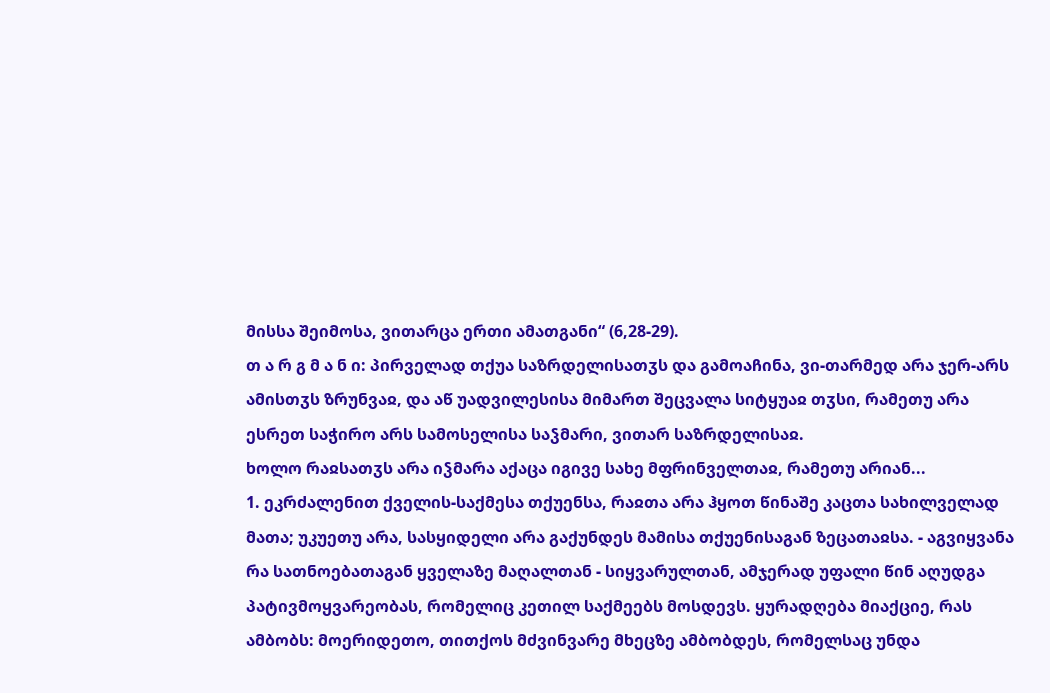მისსა შეიმოსა, ვითარცა ერთი ამათგანი“ (6,28-29).
თ ა რ გ მ ა ნ ი: პირველად თქუა საზრდელისათჳს და გამოაჩინა, ვი-თარმედ არა ჯერ-არს ამისთჳს ზრუნვაჲ, და აწ უადვილესისა მიმართ შეცვალა სიტყუაჲ თჳსი, რამეთუ არა ესრეთ საჭირო არს სამოსელისა საჴმარი, ვითარ საზრდელისაჲ.
ხოლო რაჲსათჳს არა იჴმარა აქაცა იგივე სახე მფრინველთაჲ, რამეთუ არიან...
1. ეკრძალენით ქველის-საქმესა თქუენსა, რაჲთა არა ჰყოთ წინაშე კაცთა სახილველად მათა; უკუეთუ არა, სასყიდელი არა გაქუნდეს მამისა თქუენისაგან ზეცათაჲსა. - აგვიყვანა რა სათნოებათაგან ყველაზე მაღალთან - სიყვარულთან, ამჯერად უფალი წინ აღუდგა პატივმოყვარეობას, რომელიც კეთილ საქმეებს მოსდევს. ყურადღება მიაქციე, რას ამბობს: მოერიდეთო, თითქოს მძვინვარე მხეცზე ამბობდეს, რომელსაც უნდა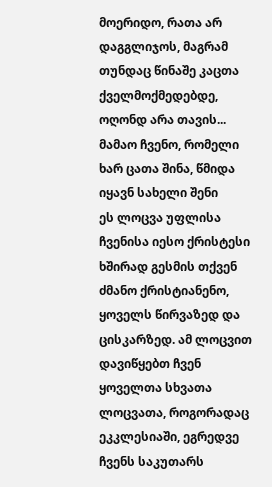მოერიდო, რათა არ დაგგლიჯოს, მაგრამ თუნდაც წინაშე კაცთა ქველმოქმედებდე, ოღონდ არა თავის...
მამაო ჩვენო, რომელი ხარ ცათა შინა, წმიდა იყავნ სახელი შენი
ეს ლოცვა უფლისა ჩვენისა იესო ქრისტესი ხშირად გესმის თქვენ ძმანო ქრისტიანენო, ყოველს წირვაზედ და ცისკარზედ. ამ ლოცვით დავიწყებთ ჩვენ ყოველთა სხვათა ლოცვათა, როგორადაც ეკკლესიაში, ეგრედვე ჩვენს საკუთარს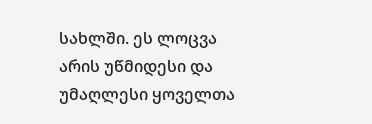სახლში. ეს ლოცვა არის უწმიდესი და უმაღლესი ყოველთა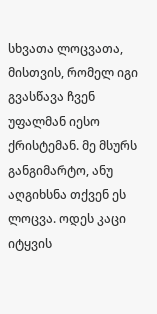სხვათა ლოცვათა, მისთვის, რომელ იგი გვასწავა ჩვენ უფალმან იესო ქრისტემან. მე მსურს განგიმარტო, ანუ აღგიხსნა თქვენ ეს ლოცვა. ოდეს კაცი იტყვის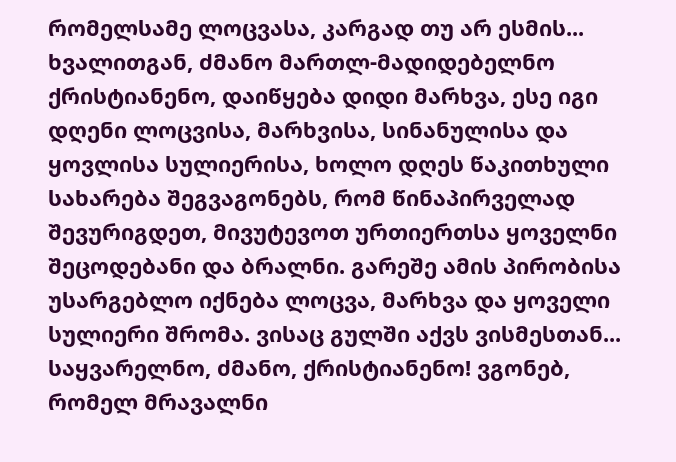რომელსამე ლოცვასა, კარგად თუ არ ესმის...
ხვალითგან, ძმანო მართლ-მადიდებელნო ქრისტიანენო, დაიწყება დიდი მარხვა, ესე იგი დღენი ლოცვისა, მარხვისა, სინანულისა და ყოვლისა სულიერისა, ხოლო დღეს წაკითხული სახარება შეგვაგონებს, რომ წინაპირველად შევურიგდეთ, მივუტევოთ ურთიერთსა ყოველნი შეცოდებანი და ბრალნი. გარეშე ამის პირობისა უსარგებლო იქნება ლოცვა, მარხვა და ყოველი სულიერი შრომა. ვისაც გულში აქვს ვისმესთან...
საყვარელნო, ძმანო, ქრისტიანენო! ვგონებ, რომელ მრავალნი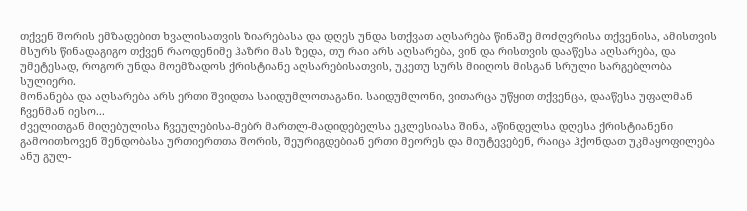თქვენ შორის ემზადებით ხვალისათვის ზიარებასა და დღეს უნდა სთქვათ აღსარება წინაშე მოძღვრისა თქვენისა, ამისთვის მსურს წინადაგიგო თქვენ რაოდენიმე ჰაზრი მას ზედა, თუ რაი არს აღსარება, ვინ და რისთვის დააწესა აღსარება, და უმეტესად, როგორ უნდა მოემზადოს ქრისტიანე აღსარებისათვის, უკეთუ სურს მიიღოს მისგან სრული სარგებლობა სულიერი.
მონანება და აღსარება არს ერთი შვიდთა საიდუმლოთაგანი. საიდუმლონი, ვითარცა უწყით თქვენცა, დააწესა უფალმან ჩვენმან იესო...
ძველითგან მიღებულისა ჩვეულებისა-მებრ მართლ-მადიდებელსა ეკლესიასა შინა, აწინდელსა დღესა ქრისტიანენი გამოითხოვენ შენდობასა ურთიერთთა შორის, შეურიგდებიან ერთი მეორეს და მიუტევებენ, რაიცა ჰქონდათ უკმაყოფილება ანუ გულ-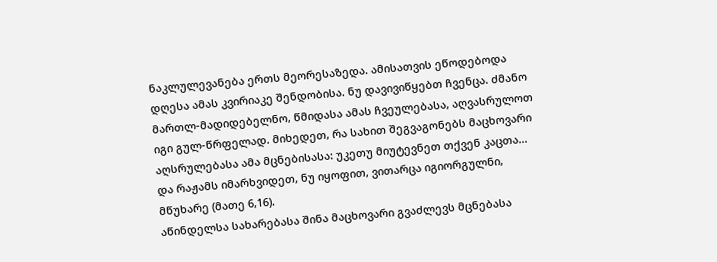ნაკლულევანება ერთს მეორესაზედა. ამისათვის ეწოდებოდა დღესა ამას კვირიაკე შენდობისა. ნუ დავივიწყებთ ჩვენცა. ძმანო მართლ-მადიდებელნო, წმიდასა ამას ჩვეულებასა, აღვასრულოთ იგი გულ-წრფელად. მიხედეთ, რა სახით შეგვაგონებს მაცხოვარი აღსრულებასა ამა მცნებისასა: უკეთუ მიუტევნეთ თქვენ კაცთა...
და რაჟამს იმარხვიდეთ, ნუ იყოფით, ვითარცა იგიორგულნი, მწუხარე (მათე 6,16).
აწინდელსა სახარებასა შინა მაცხოვარი გვაძლევს მცნებასა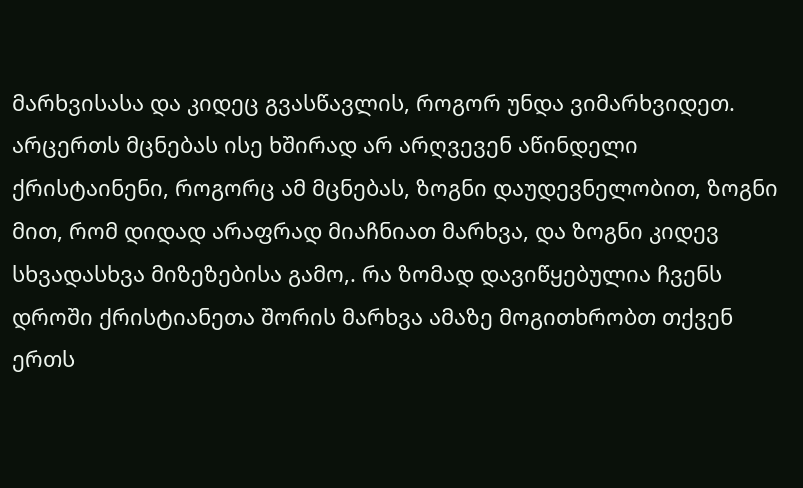მარხვისასა და კიდეც გვასწავლის, როგორ უნდა ვიმარხვიდეთ. არცერთს მცნებას ისე ხშირად არ არღვევენ აწინდელი ქრისტაინენი, როგორც ამ მცნებას, ზოგნი დაუდევნელობით, ზოგნი მით, რომ დიდად არაფრად მიაჩნიათ მარხვა, და ზოგნი კიდევ სხვადასხვა მიზეზებისა გამო,. რა ზომად დავიწყებულია ჩვენს დროში ქრისტიანეთა შორის მარხვა ამაზე მოგითხრობთ თქვენ ერთს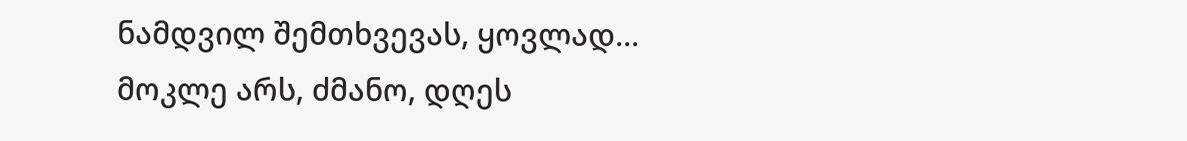ნამდვილ შემთხვევას, ყოვლად...
მოკლე არს, ძმანო, დღეს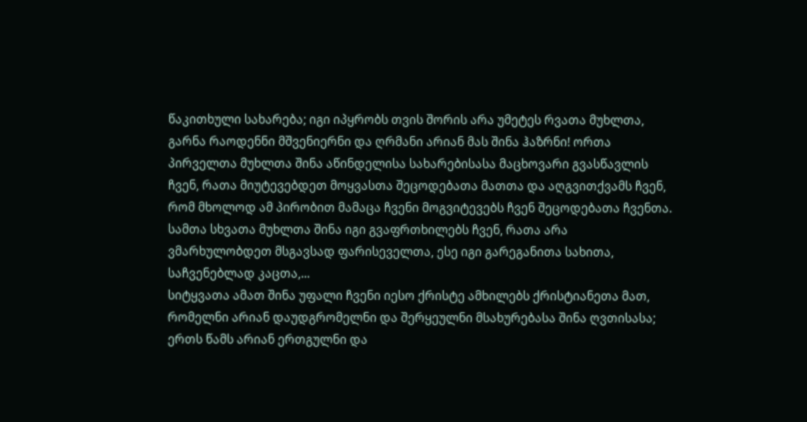წაკითხული სახარება; იგი იპყრობს თვის შორის არა უმეტეს რვათა მუხლთა, გარნა რაოდენნი მშვენიერნი და ღრმანი არიან მას შინა ჰაზრნი! ორთა პირველთა მუხლთა შინა აწინდელისა სახარებისასა მაცხოვარი გვასწავლის ჩვენ, რათა მიუტევებდეთ მოყვასთა შეცოდებათა მათთა და აღგვითქვამს ჩვენ, რომ მხოლოდ ამ პირობით მამაცა ჩვენი მოგვიტევებს ჩვენ შეცოდებათა ჩვენთა. სამთა სხვათა მუხლთა შინა იგი გვაფრთხილებს ჩვენ, რათა არა ვმარხულობდეთ მსგავსად ფარისეველთა, ესე იგი გარეგანითა სახითა, საჩვენებლად კაცთა,...
სიტყვათა ამათ შინა უფალი ჩვენი იესო ქრისტე ამხილებს ქრისტიანეთა მათ, რომელნი არიან დაუდგრომელნი და შერყეულნი მსახურებასა შინა ღვთისასა; ერთს წამს არიან ერთგულნი და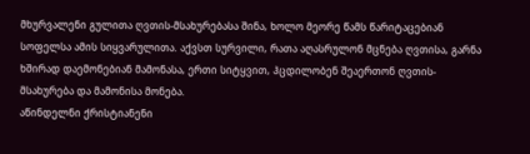მხურვალენი გულითა ღვთის-მსახურებასა შინა, ხოლო მეორე წამს წარიტაცებიან სოფელსა ამის სიყვარულითა. აქვსთ სურვილი, რათა აღასრულონ მცნება ღვთისა, გარნა ხშირად დაემონებიან მამონასა, ერთი სიტყვით, ჰცდილობენ შეაერთონ ღვთის-მსახურება და მამონისა მონება.
აწინდელნი ქრისტიანენი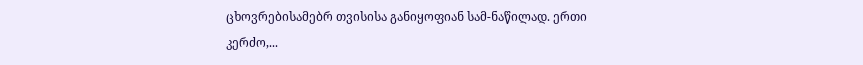ცხოვრებისამებრ თვისისა განიყოფიან სამ-ნაწილად. ერთი კერძო,...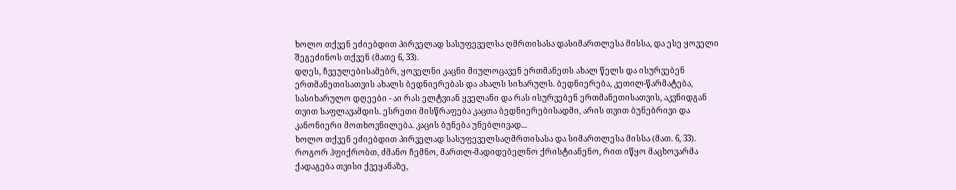ხოლო თქვენ ეძიებდით პირველად სასუფეველსა ღმრთისასა დასიმართლესა მისსა, და ესე ყოველი შეგეძინოს თქვენ (მათე 6, 33).
დღეს, ჩვეულებისამებრ, ყოველნი კაცნი მიულოცავენ ერთმანეთს ახალ წელს და ისურვებენ ერთმანეთისათვის ახალს ბედნიერებას და ახალს სიხარულს. ბედნიერება, კეთილ-წარმატება, სასიხარულო დღეები - აი რას ელტვიან ყველანი და რას ისურვებენ ერთმანეთისათვის, აკვნიდგან თვით საფლავამდის. ესრეთი მისწრაფება კაცთა ბედნიერებისადმი, არის თვით ბუნებრივი და კანონიერი მოთხოვნილება. კაცის ბუნება უნებლივად...
ხოლო თქვენ ეძიებდით პირველად სასუფეველსაღმრთისასა და სიმართლესა მისსა (მათ. 6, 33).
როგორ ჰფიქრობთ, ძმანო ჩემნო, მართლ-მადიდებელნო ქრისტიანენო, რით იწყო მაცხოვარმა ქადაგება თვისი ქვეყანაზე,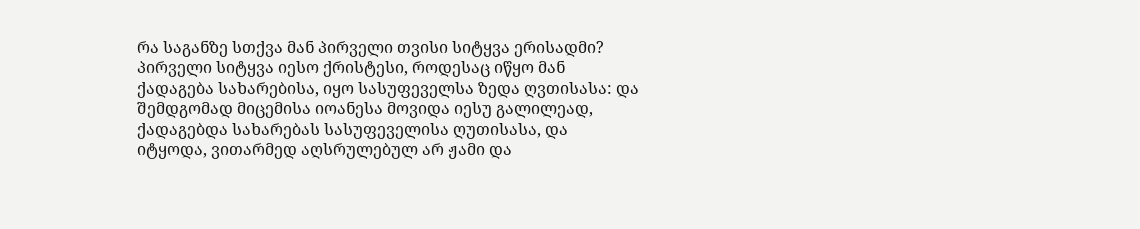რა საგანზე სთქვა მან პირველი თვისი სიტყვა ერისადმი? პირველი სიტყვა იესო ქრისტესი, როდესაც იწყო მან ქადაგება სახარებისა, იყო სასუფეველსა ზედა ღვთისასა: და შემდგომად მიცემისა იოანესა მოვიდა იესუ გალილეად, ქადაგებდა სახარებას სასუფეველისა ღუთისასა, და იტყოდა, ვითარმედ აღსრულებულ არ ჟამი და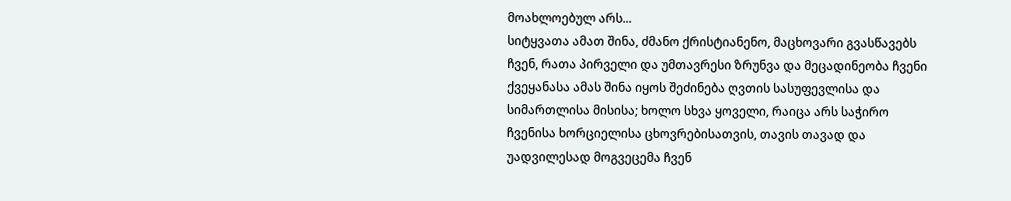მოახლოებულ არს...
სიტყვათა ამათ შინა, ძმანო ქრისტიანენო, მაცხოვარი გვასწავებს ჩვენ, რათა პირველი და უმთავრესი ზრუნვა და მეცადინეობა ჩვენი ქვეყანასა ამას შინა იყოს შეძინება ღვთის სასუფევლისა და სიმართლისა მისისა; ხოლო სხვა ყოველი, რაიცა არს საჭირო ჩვენისა ხორციელისა ცხოვრებისათვის, თავის თავად და უადვილესად მოგვეცემა ჩვენ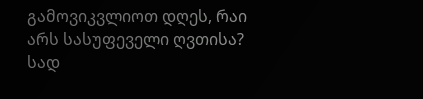გამოვიკვლიოთ დღეს, რაი არს სასუფეველი ღვთისა? სად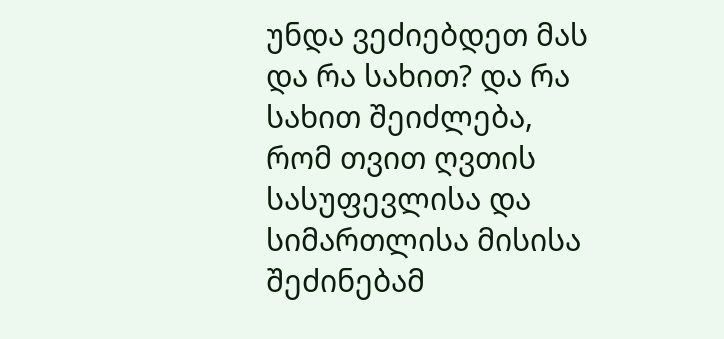უნდა ვეძიებდეთ მას და რა სახით? და რა სახით შეიძლება, რომ თვით ღვთის სასუფევლისა და სიმართლისა მისისა შეძინებამ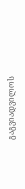გაგვიადვილოს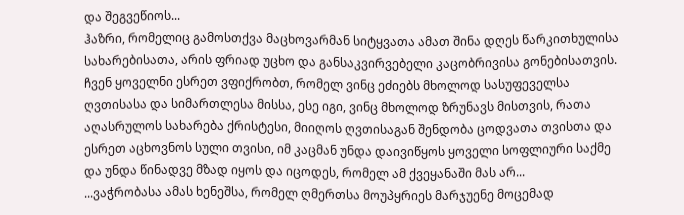და შეგვეწიოს...
ჰაზრი, რომელიც გამოსთქვა მაცხოვარმან სიტყვათა ამათ შინა დღეს წარკითხულისა სახარებისათა, არის ფრიად უცხო და განსაკვირვებელი კაცობრივისა გონებისათვის. ჩვენ ყოველნი ესრეთ ვფიქრობთ, რომელ ვინც ეძიებს მხოლოდ სასუფეველსა ღვთისასა და სიმართლესა მისსა, ესე იგი, ვინც მხოლოდ ზრუნავს მისთვის, რათა აღასრულოს სახარება ქრისტესი, მიიღოს ღვთისაგან შენდობა ცოდვათა თვისთა და ესრეთ აცხოვნოს სული თვისი, იმ კაცმან უნდა დაივიწყოს ყოველი სოფლიური საქმე და უნდა წინადვე მზად იყოს და იცოდეს, რომელ ამ ქვეყანაში მას არ...
...ვაჭრობასა ამას ხენეშსა, რომელ ღმერთსა მოუპყრიეს მარჯუენე მოცემად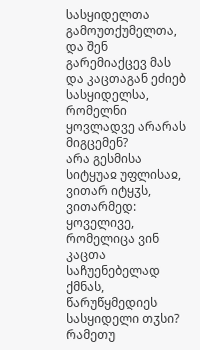სასყიდელთა გამოუთქუმელთა, და შენ გარემიაქცევ მას და კაცთაგან ეძიებ სასყიდელსა, რომელნი ყოვლადვე არარას მიგცემენ?
არა გესმისა სიტყუაჲ უფლისაჲ, ვითარ იტყჳს, ვითარმედ: ყოველივე, რომელიცა ვინ კაცთა საჩუენებელად ქმნას, წარუწყმედიეს სასყიდელი თჳსი? რამეთუ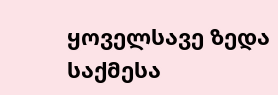ყოველსავე ზედა საქმესა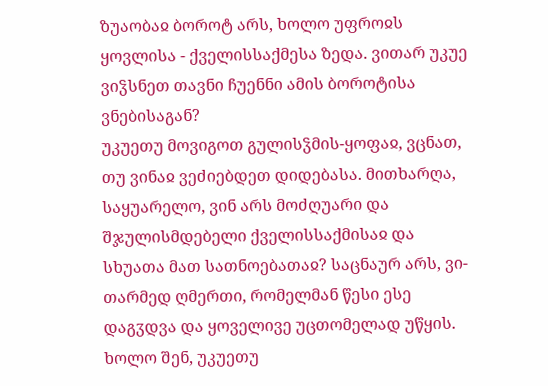ზუაობაჲ ბოროტ არს, ხოლო უფროჲს ყოვლისა - ქველისსაქმესა ზედა. ვითარ უკუე ვიჴსნეთ თავნი ჩუენნი ამის ბოროტისა ვნებისაგან?
უკუეთუ მოვიგოთ გულისჴმის-ყოფაჲ, ვცნათ, თუ ვინაჲ ვეძიებდეთ დიდებასა. მითხარღა, საყუარელო, ვინ არს მოძღუარი და შჯულისმდებელი ქველისსაქმისაჲ და სხუათა მათ სათნოებათაჲ? საცნაურ არს, ვი-თარმედ ღმერთი, რომელმან წესი ესე დაგჳდვა და ყოველივე უცთომელად უწყის.
ხოლო შენ, უკუეთუ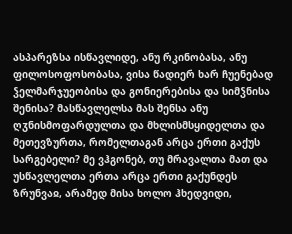ასპარეზსა ისწავლიდე, ანუ რკინობასა, ანუ ფილოსოფოსობასა, ვისა წადიერ ხარ ჩუენებად ჴელმარჯუეობისა და გონიერებისა და სიმჴნისა შენისა? მასწავლელსა მას შენსა ანუ ღჳნისმოფარდულთა და მხლისმსყიდელთა და მეთევზურთა, რომელთაგან არცა ერთი გაქუს სარგებელი? მე ვჰგონებ, თუ მრავალთა მათ და უსწავლელთა ერთა არცა ერთი გაქუნდეს ზრუნვაჲ, არამედ მისა ხოლო ჰხედვიდი,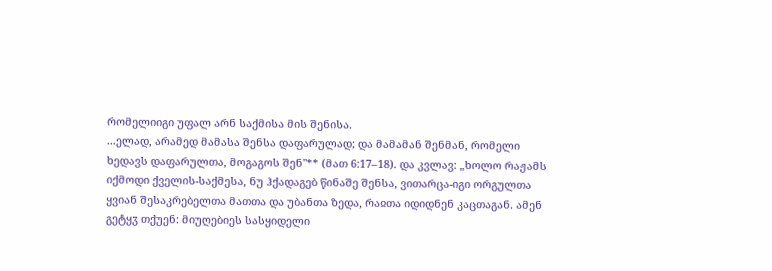რომელიიგი უფალ არნ საქმისა მის შენისა.
...ელად, არამედ მამასა შენსა დაფარულად; და მამამან შენმან, რომელი ხედავს დაფარულთა, მოგაგოს შენ"** (მათ 6:17–18). და კვლავ: „ხოლო რაჟამს იქმოდი ქველის-საქმესა, ნუ ჰქადაგებ წინაშე შენსა, ვითარცა-იგი ორგულთა ყვიან შესაკრებელთა მათთა და უბანთა ზედა, რაჲთა იდიდნენ კაცთაგან. ამენ გეტყჳ თქუენ: მიუღებიეს სასყიდელი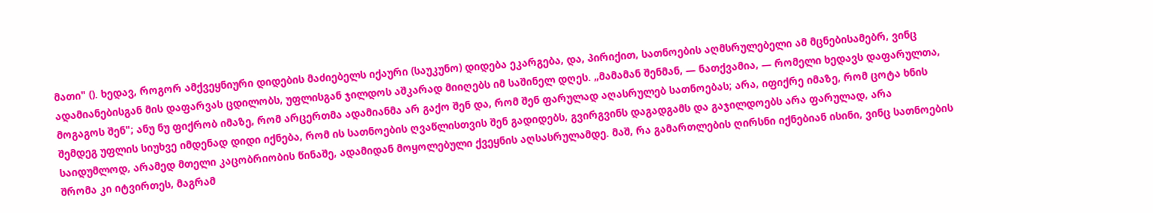მათი" (). ხედავ, როგორ ამქვეყნიური დიდების მაძიებელს იქაური (საუკუნო) დიდება ეკარგება, და, პირიქით, სათნოების აღმსრულებელი ამ მცნებისამებრ, ვინც ადამიანებისგან მის დაფარვას ცდილობს, უფლისგან ჯილდოს აშკარად მიიღებს იმ საშინელ დღეს. „მამამან შენმან, — ნათქვამია, — რომელი ხედავს დაფარულთა, მოგაგოს შენ"; ანუ ნუ ფიქრობ იმაზე, რომ არცერთმა ადამიანმა არ გაქო შენ და, რომ შენ ფარულად აღასრულებ სათნოებას; არა, იფიქრე იმაზე, რომ ცოტა ხნის შემდეგ უფლის სიუხვე იმდენად დიდი იქნება, რომ ის სათნოების ღვაწლისთვის შენ გადიდებს, გვირგვინს დაგადგამს და გაჯილდოებს არა ფარულად, არა საიდუმლოდ, არამედ მთელი კაცობრიობის წინაშე, ადამიდან მოყოლებული ქვეყნის აღსასრულამდე. მაშ, რა გამართლების ღირსნი იქნებიან ისინი, ვინც სათნოების შრომა კი იტვირთეს, მაგრამ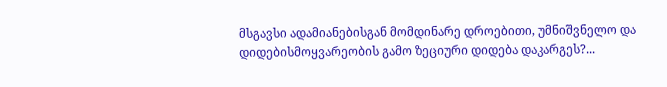მსგავსი ადამიანებისგან მომდინარე დროებითი, უმნიშვნელო და დიდებისმოყვარეობის გამო ზეციური დიდება დაკარგეს?...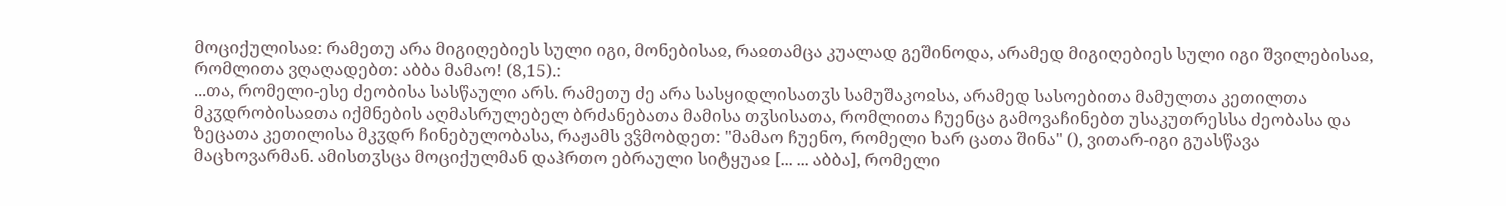მოციქულისაჲ: რამეთუ არა მიგიღებიეს სული იგი, მონებისაჲ, რაჲთამცა კუალად გეშინოდა, არამედ მიგიღებიეს სული იგი შვილებისაჲ, რომლითა ვღაღადებთ: აბბა მამაო! (8,15).:
...თა, რომელი-ესე ძეობისა სასწაული არს. რამეთუ ძე არა სასყიდლისათჳს სამუშაკოჲსა, არამედ სასოებითა მამულთა კეთილთა მკჳდრობისაჲთა იქმნების აღმასრულებელ ბრძანებათა მამისა თჳსისათა, რომლითა ჩუენცა გამოვაჩინებთ უსაკუთრესსა ძეობასა და ზეცათა კეთილისა მკჳდრ ჩინებულობასა, რაჟამს ვჴმობდეთ: "მამაო ჩუენო, რომელი ხარ ცათა შინა" (), ვითარ-იგი გუასწავა მაცხოვარმან. ამისთჳსცა მოციქულმან დაჰრთო ებრაული სიტყუაჲ [... ... აბბა], რომელი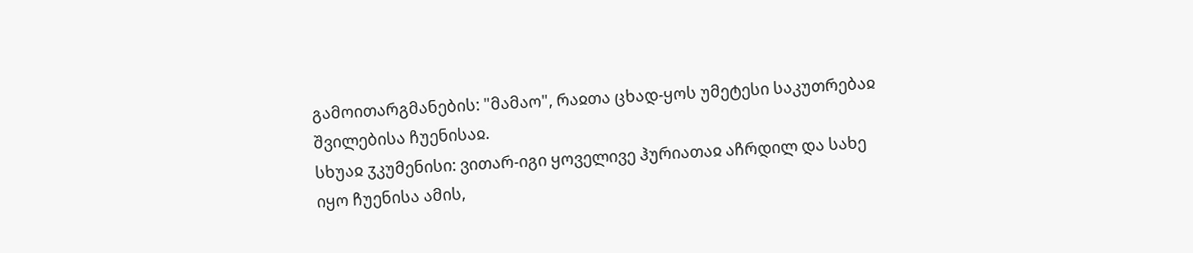გამოითარგმანების: "მამაო", რაჲთა ცხად-ყოს უმეტესი საკუთრებაჲ შვილებისა ჩუენისაჲ.
სხუაჲ ჳკუმენისი: ვითარ-იგი ყოველივე ჰურიათაჲ აჩრდილ და სახე იყო ჩუენისა ამის,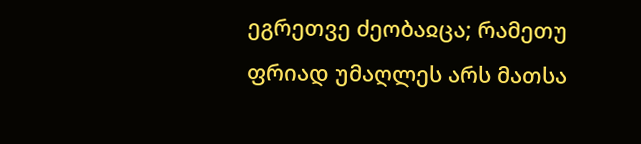ეგრეთვე ძეობაჲცა; რამეთუ ფრიად უმაღლეს არს მათსა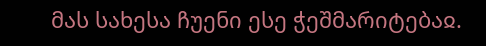მას სახესა ჩუენი ესე ჭეშმარიტებაჲ.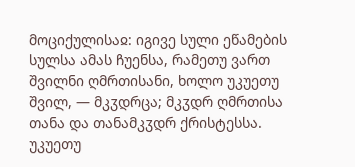მოციქულისაჲ: იგივე სული ეწამების სულსა ამას ჩუენსა, რამეთუ ვართ შვილნი ღმრთისანი, ხოლო უკუეთუ შვილ, — მკჳდრცა; მკჳდრ ღმრთისა თანა და თანამკჳდრ ქრისტესსა. უკუეთუ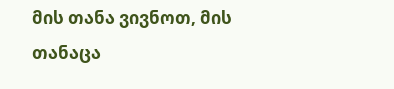მის თანა ვივნოთ, მის თანაცა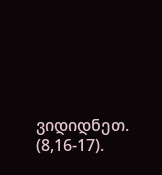ვიდიდნეთ. (8,16-17).